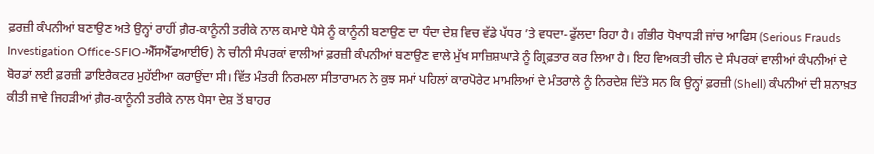ਫ਼ਰਜ਼ੀ ਕੰਪਨੀਆਂ ਬਣਾਉਣ ਅਤੇ ਉਨ੍ਹਾਂ ਰਾਹੀਂ ਗ਼ੈਰ-ਕਾਨੂੰਨੀ ਤਰੀਕੇ ਨਾਲ ਕਮਾਏ ਪੈਸੇ ਨੂੰ ਕਾਨੂੰਨੀ ਬਣਾਉਣ ਦਾ ਧੰਦਾ ਦੇਸ਼ ਵਿਚ ਵੱਡੇ ਪੱਧਰ ’ਤੇ ਵਧਦਾ-ਫੁੱਲਦਾ ਰਿਹਾ ਹੈ। ਗੰਭੀਰ ਧੋਖਾਧੜੀ ਜਾਂਚ ਆਫਿਸ (Serious Frauds Investigation Office-SFIO-ਐੱਸਐੱਫਆਈਓ) ਨੇ ਚੀਨੀ ਸੰਪਰਕਾਂ ਵਾਲੀਆਂ ਫ਼ਰਜ਼ੀ ਕੰਪਨੀਆਂ ਬਣਾਉਣ ਵਾਲੇ ਮੁੱਖ ਸਾਜ਼ਿਸ਼ਘਾੜੇ ਨੂੰ ਗ੍ਰਿਫ਼ਤਾਰ ਕਰ ਲਿਆ ਹੈ। ਇਹ ਵਿਅਕਤੀ ਚੀਨ ਦੇ ਸੰਪਰਕਾਂ ਵਾਲੀਆਂ ਕੰਪਨੀਆਂ ਦੇ ਬੋਰਡਾਂ ਲਈ ਫ਼ਰਜ਼ੀ ਡਾਇਰੈਕਟਰ ਮੁਹੱਈਆ ਕਰਾਉਂਦਾ ਸੀ। ਵਿੱਤ ਮੰਤਰੀ ਨਿਰਮਲਾ ਸੀਤਾਰਾਮਨ ਨੇ ਕੁਝ ਸਮਾਂ ਪਹਿਲਾਂ ਕਾਰਪੋਰੇਟ ਮਾਮਲਿਆਂ ਦੇ ਮੰਤਰਾਲੇ ਨੂੰ ਨਿਰਦੇਸ਼ ਦਿੱਤੇ ਸਨ ਕਿ ਉਨ੍ਹਾਂ ਫ਼ਰਜ਼ੀ (Shell) ਕੰਪਨੀਆਂ ਦੀ ਸ਼ਨਾਖ਼ਤ ਕੀਤੀ ਜਾਵੇ ਜਿਹੜੀਆਂ ਗ਼ੈਰ-ਕਾਨੂੰਨੀ ਤਰੀਕੇ ਨਾਲ ਪੈਸਾ ਦੇਸ਼ ਤੋਂ ਬਾਹਰ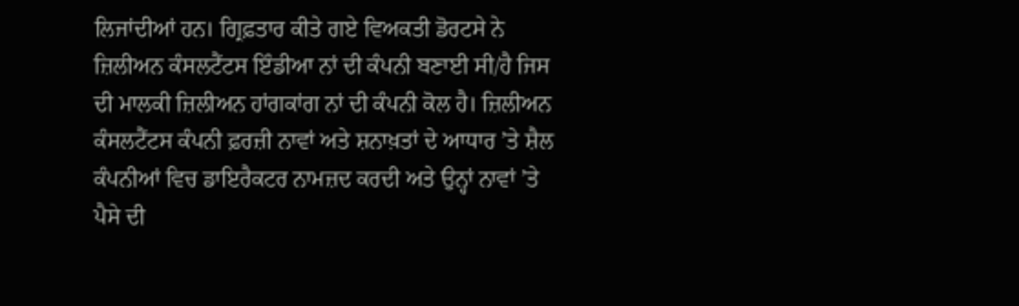ਲਿਜਾਂਦੀਆਂ ਹਨ। ਗ੍ਰਿਫ਼ਤਾਰ ਕੀਤੇ ਗਏ ਵਿਅਕਤੀ ਡੋਰਟਸੇ ਨੇ ਜ਼ਿਲੀਅਨ ਕੰਸਲਟੈਂਟਸ ਇੰਡੀਆ ਨਾਂ ਦੀ ਕੰਪਨੀ ਬਣਾਈ ਸੀ/ਹੈ ਜਿਸ ਦੀ ਮਾਲਕੀ ਜ਼ਿਲੀਅਨ ਹਾਂਗਕਾਂਗ ਨਾਂ ਦੀ ਕੰਪਨੀ ਕੋਲ ਹੈ। ਜ਼ਿਲੀਅਨ ਕੰਸਲਟੈਂਟਸ ਕੰਪਨੀ ਫ਼ਰਜ਼ੀ ਨਾਵਾਂ ਅਤੇ ਸ਼ਨਾਖ਼ਤਾਂ ਦੇ ਆਧਾਰ ’ਤੇ ਸ਼ੈਲ ਕੰਪਨੀਆਂ ਵਿਚ ਡਾਇਰੈਕਟਰ ਨਾਮਜ਼ਦ ਕਰਦੀ ਅਤੇ ਉਨ੍ਹਾਂ ਨਾਵਾਂ ’ਤੇ ਪੈਸੇ ਦੀ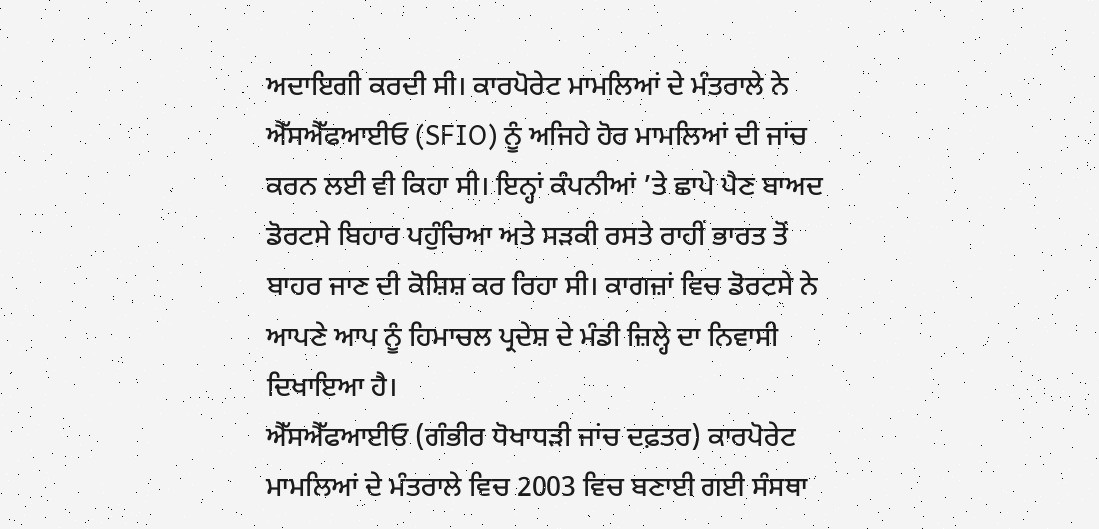ਅਦਾਇਗੀ ਕਰਦੀ ਸੀ। ਕਾਰਪੋਰੇਟ ਮਾਮਲਿਆਂ ਦੇ ਮੰਤਰਾਲੇ ਨੇ ਐੱਸਐੱਫਆਈਓ (SFIO) ਨੂੰ ਅਜਿਹੇ ਹੋਰ ਮਾਮਲਿਆਂ ਦੀ ਜਾਂਚ ਕਰਨ ਲਈ ਵੀ ਕਿਹਾ ਸੀ। ਇਨ੍ਹਾਂ ਕੰਪਨੀਆਂ ’ਤੇ ਛਾਪੇ ਪੈਣ ਬਾਅਦ ਡੋਰਟਸੇ ਬਿਹਾਰ ਪਹੁੰਚਿਆ ਅਤੇ ਸੜਕੀ ਰਸਤੇ ਰਾਹੀਂ ਭਾਰਤ ਤੋਂ ਬਾਹਰ ਜਾਣ ਦੀ ਕੋਸ਼ਿਸ਼ ਕਰ ਰਿਹਾ ਸੀ। ਕਾਗਜ਼ਾਂ ਵਿਚ ਡੋਰਟਸੇ ਨੇ ਆਪਣੇ ਆਪ ਨੂੰ ਹਿਮਾਚਲ ਪ੍ਰਦੇਸ਼ ਦੇ ਮੰਡੀ ਜ਼ਿਲ੍ਹੇ ਦਾ ਨਿਵਾਸੀ ਦਿਖਾਇਆ ਹੈ।
ਐੱਸਐੱਫਆਈਓ (ਗੰਭੀਰ ਧੋਖਾਧੜੀ ਜਾਂਚ ਦਫ਼ਤਰ) ਕਾਰਪੋਰੇਟ ਮਾਮਲਿਆਂ ਦੇ ਮੰਤਰਾਲੇ ਵਿਚ 2003 ਵਿਚ ਬਣਾਈ ਗਈ ਸੰਸਥਾ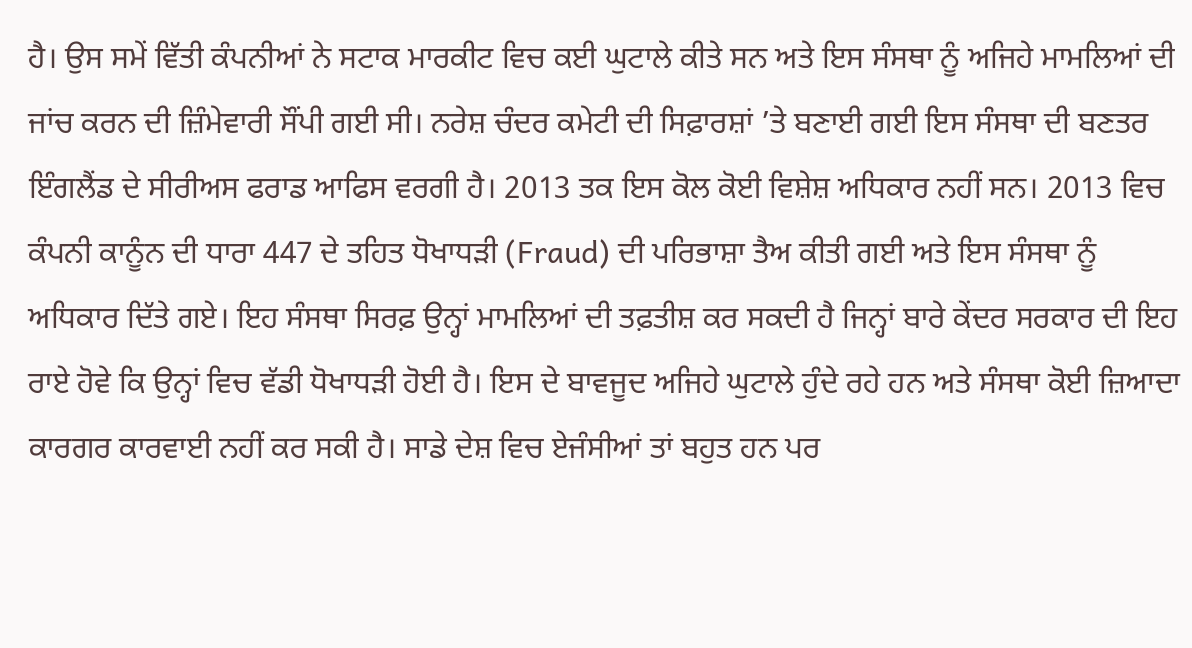ਹੈ। ਉਸ ਸਮੇਂ ਵਿੱਤੀ ਕੰਪਨੀਆਂ ਨੇ ਸਟਾਕ ਮਾਰਕੀਟ ਵਿਚ ਕਈ ਘੁਟਾਲੇ ਕੀਤੇ ਸਨ ਅਤੇ ਇਸ ਸੰਸਥਾ ਨੂੰ ਅਜਿਹੇ ਮਾਮਲਿਆਂ ਦੀ ਜਾਂਚ ਕਰਨ ਦੀ ਜ਼ਿੰਮੇਵਾਰੀ ਸੌਂਪੀ ਗਈ ਸੀ। ਨਰੇਸ਼ ਚੰਦਰ ਕਮੇਟੀ ਦੀ ਸਿਫ਼ਾਰਸ਼ਾਂ ’ਤੇ ਬਣਾਈ ਗਈ ਇਸ ਸੰਸਥਾ ਦੀ ਬਣਤਰ ਇੰਗਲੈਂਡ ਦੇ ਸੀਰੀਅਸ ਫਰਾਡ ਆਫਿਸ ਵਰਗੀ ਹੈ। 2013 ਤਕ ਇਸ ਕੋਲ ਕੋਈ ਵਿਸ਼ੇਸ਼ ਅਧਿਕਾਰ ਨਹੀਂ ਸਨ। 2013 ਵਿਚ ਕੰਪਨੀ ਕਾਨੂੰਨ ਦੀ ਧਾਰਾ 447 ਦੇ ਤਹਿਤ ਧੋਖਾਧੜੀ (Fraud) ਦੀ ਪਰਿਭਾਸ਼ਾ ਤੈਅ ਕੀਤੀ ਗਈ ਅਤੇ ਇਸ ਸੰਸਥਾ ਨੂੰ ਅਧਿਕਾਰ ਦਿੱਤੇ ਗਏ। ਇਹ ਸੰਸਥਾ ਸਿਰਫ਼ ਉਨ੍ਹਾਂ ਮਾਮਲਿਆਂ ਦੀ ਤਫ਼ਤੀਸ਼ ਕਰ ਸਕਦੀ ਹੈ ਜਿਨ੍ਹਾਂ ਬਾਰੇ ਕੇਂਦਰ ਸਰਕਾਰ ਦੀ ਇਹ ਰਾਏ ਹੋਵੇ ਕਿ ਉਨ੍ਹਾਂ ਵਿਚ ਵੱਡੀ ਧੋਖਾਧੜੀ ਹੋਈ ਹੈ। ਇਸ ਦੇ ਬਾਵਜੂਦ ਅਜਿਹੇ ਘੁਟਾਲੇ ਹੁੰਦੇ ਰਹੇ ਹਨ ਅਤੇ ਸੰਸਥਾ ਕੋਈ ਜ਼ਿਆਦਾ ਕਾਰਗਰ ਕਾਰਵਾਈ ਨਹੀਂ ਕਰ ਸਕੀ ਹੈ। ਸਾਡੇ ਦੇਸ਼ ਵਿਚ ਏਜੰਸੀਆਂ ਤਾਂ ਬਹੁਤ ਹਨ ਪਰ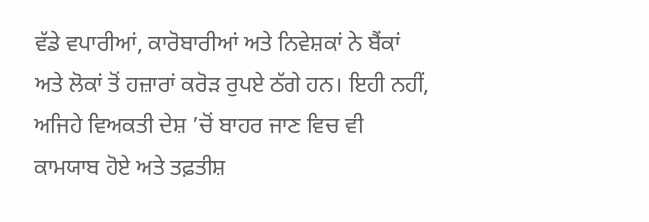ਵੱਡੇ ਵਪਾਰੀਆਂ, ਕਾਰੋਬਾਰੀਆਂ ਅਤੇ ਨਿਵੇਸ਼ਕਾਂ ਨੇ ਬੈਂਕਾਂ ਅਤੇ ਲੋਕਾਂ ਤੋਂ ਹਜ਼ਾਰਾਂ ਕਰੋੜ ਰੁਪਏ ਠੱਗੇ ਹਨ। ਇਹੀ ਨਹੀਂ, ਅਜਿਹੇ ਵਿਅਕਤੀ ਦੇਸ਼ ’ਚੋਂ ਬਾਹਰ ਜਾਣ ਵਿਚ ਵੀ ਕਾਮਯਾਬ ਹੋਏ ਅਤੇ ਤਫ਼ਤੀਸ਼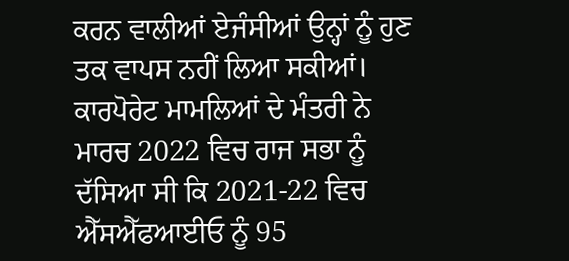ਕਰਨ ਵਾਲੀਆਂ ਏਜੰਸੀਆਂ ਉਨ੍ਹਾਂ ਨੂੰ ਹੁਣ ਤਕ ਵਾਪਸ ਨਹੀਂ ਲਿਆ ਸਕੀਆਂ। ਕਾਰਪੋਰੇਟ ਮਾਮਲਿਆਂ ਦੇ ਮੰਤਰੀ ਨੇ ਮਾਰਚ 2022 ਵਿਚ ਰਾਜ ਸਭਾ ਨੂੰ ਦੱਸਿਆ ਸੀ ਕਿ 2021-22 ਵਿਚ ਐੱਸਐੱਫਆਈਓ ਨੂੰ 95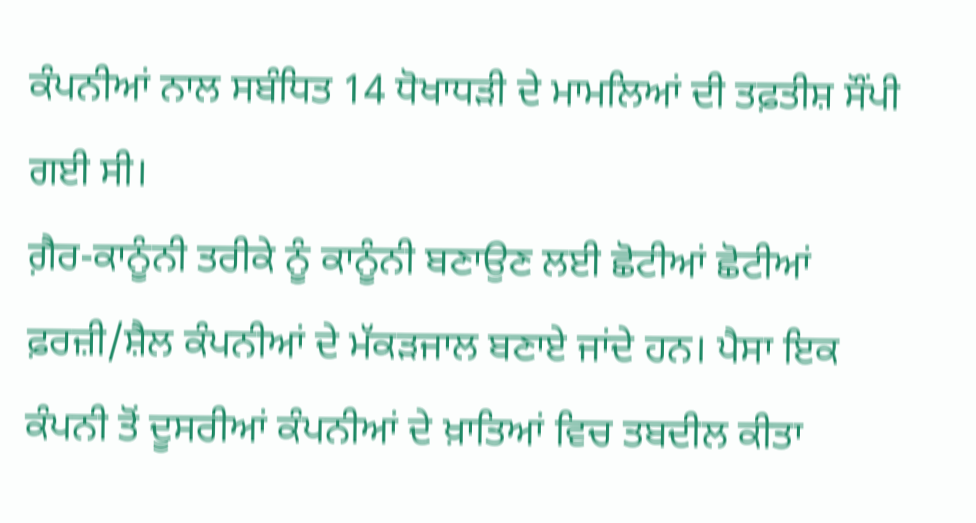ਕੰਪਨੀਆਂ ਨਾਲ ਸਬੰਧਿਤ 14 ਧੋਖਾਧੜੀ ਦੇ ਮਾਮਲਿਆਂ ਦੀ ਤਫ਼ਤੀਸ਼ ਸੌਂਪੀ ਗਈ ਸੀ।
ਗ਼ੈਰ-ਕਾਨੂੰਨੀ ਤਰੀਕੇ ਨੂੰ ਕਾਨੂੰਨੀ ਬਣਾਉਣ ਲਈ ਛੋਟੀਆਂ ਛੋਟੀਆਂ ਫ਼ਰਜ਼ੀ/ਸ਼ੈਲ ਕੰਪਨੀਆਂ ਦੇ ਮੱਕੜਜਾਲ ਬਣਾਏ ਜਾਂਦੇ ਹਨ। ਪੈਸਾ ਇਕ ਕੰਪਨੀ ਤੋਂ ਦੂਸਰੀਆਂ ਕੰਪਨੀਆਂ ਦੇ ਖ਼ਾਤਿਆਂ ਵਿਚ ਤਬਦੀਲ ਕੀਤਾ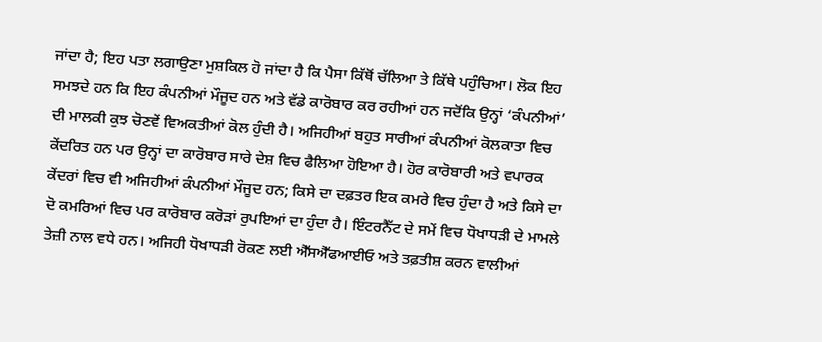ਜਾਂਦਾ ਹੈ; ਇਹ ਪਤਾ ਲਗਾਉਣਾ ਮੁਸ਼ਕਿਲ ਹੋ ਜਾਂਦਾ ਹੈ ਕਿ ਪੈਸਾ ਕਿੱਥੋਂ ਚੱਲਿਆ ਤੇ ਕਿੱਥੇ ਪਹੁੰਚਿਆ। ਲੋਕ ਇਹ ਸਮਝਦੇ ਹਨ ਕਿ ਇਹ ਕੰਪਨੀਆਂ ਮੌਜੂਦ ਹਨ ਅਤੇ ਵੱਡੇ ਕਾਰੋਬਾਰ ਕਰ ਰਹੀਆਂ ਹਨ ਜਦੋਂਕਿ ਉਨ੍ਹਾਂ ‘ਕੰਪਨੀਆਂ’ ਦੀ ਮਾਲਕੀ ਕੁਝ ਚੋਣਵੇਂ ਵਿਅਕਤੀਆਂ ਕੋਲ ਹੁੰਦੀ ਹੈ। ਅਜਿਹੀਆਂ ਬਹੁਤ ਸਾਰੀਆਂ ਕੰਪਨੀਆਂ ਕੋਲਕਾਤਾ ਵਿਚ ਕੇਂਦਰਿਤ ਹਨ ਪਰ ਉਨ੍ਹਾਂ ਦਾ ਕਾਰੋਬਾਰ ਸਾਰੇ ਦੇਸ਼ ਵਿਚ ਫੈਲਿਆ ਹੋਇਆ ਹੈ। ਹੋਰ ਕਾਰੋਬਾਰੀ ਅਤੇ ਵਪਾਰਕ ਕੇਂਦਰਾਂ ਵਿਚ ਵੀ ਅਜਿਹੀਆਂ ਕੰਪਨੀਆਂ ਮੌਜੂਦ ਹਨ; ਕਿਸੇ ਦਾ ਦਫ਼ਤਰ ਇਕ ਕਮਰੇ ਵਿਚ ਹੁੰਦਾ ਹੈ ਅਤੇ ਕਿਸੇ ਦਾ ਦੋ ਕਮਰਿਆਂ ਵਿਚ ਪਰ ਕਾਰੋਬਾਰ ਕਰੋੜਾਂ ਰੁਪਇਆਂ ਦਾ ਹੁੰਦਾ ਹੈ। ਇੰਟਰਨੈੱਟ ਦੇ ਸਮੇਂ ਵਿਚ ਧੋਖਾਧੜੀ ਦੇ ਮਾਮਲੇ ਤੇਜ਼ੀ ਨਾਲ ਵਧੇ ਹਨ। ਅਜਿਹੀ ਧੋਖਾਧੜੀ ਰੋਕਣ ਲਈ ਐੱਸਐੱਫਆਈਓ ਅਤੇ ਤਫ਼ਤੀਸ਼ ਕਰਨ ਵਾਲੀਆਂ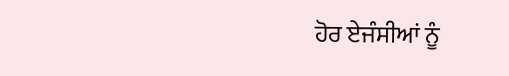ਹੋਰ ਏਜੰਸੀਆਂ ਨੂੰ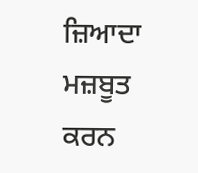ਜ਼ਿਆਦਾ ਮਜ਼ਬੂਤ ਕਰਨ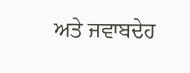ਅਤੇ ਜਵਾਬਦੇਹ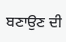ਬਣਾਉਣ ਦੀ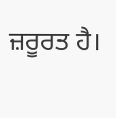ਜ਼ਰੂਰਤ ਹੈ।